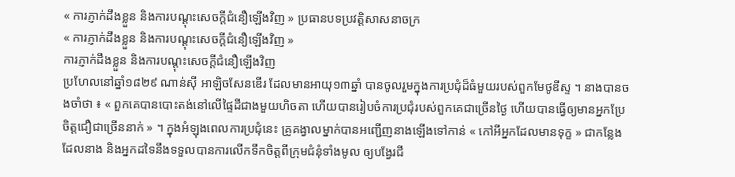« ការភ្ញាក់ដឹងខ្លួន និងការបណ្ដុះសេចក្តីជំនឿឡើងវិញ » ប្រធានបទប្រវត្តិសាសនាចក្រ
« ការភ្ញាក់ដឹងខ្លួន និងការបណ្ដុះសេចក្តីជំនឿឡើងវិញ »
ការភ្ញាក់ដឹងខ្លួន និងការបណ្ដុះសេចក្តីជំនឿឡើងវិញ
ប្រហែលនៅឆ្នាំ១៨២៩ ណាន់ស៊ី អាឡិចសែនឌើរ ដែលមានអាយុ១៣ឆ្នាំ បានចូលរួមក្នុងការប្រជុំដ៏ធំមួយរបស់ពួកមែថូឌីស្ទ ។ នាងបានចងចាំថា ៖ « ពួកគេបានបោះតង់នៅលើផ្ទៃដីជាងមួយហិចតា ហើយបានរៀបចំការប្រជុំរបស់ពួកគេជាច្រើនថ្ងៃ ហើយបានធ្វើឲ្យមានអ្នកប្រែចិត្តជឿជាច្រើននាក់ » ។ ក្នុងអំឡុងពេលការប្រជុំនេះ គ្រូគង្វាលម្នាក់បានអញ្ជើញនាងឡើងទៅកាន់ « កៅអីអ្នកដែលមានទុក្ខ » ជាកន្លែងដែលនាង និងអ្នកដទៃនឹងទទួលបានការលើកទឹកចិត្ដពីក្រុមជំនុំទាំងមូល ឲ្យបង្វែរជី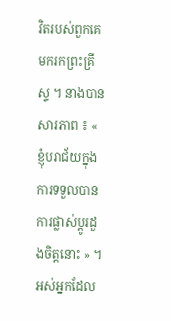វិតរបស់ពួកគេមករកព្រះគ្រីស្ទ ។ នាងបានសារភាព ៖ « ខ្ញុំបរាជ័យក្នុងការទទួលបានការផ្លាស់ប្តូរដួងចិត្តនោះ » ។ អស់អ្នកដែល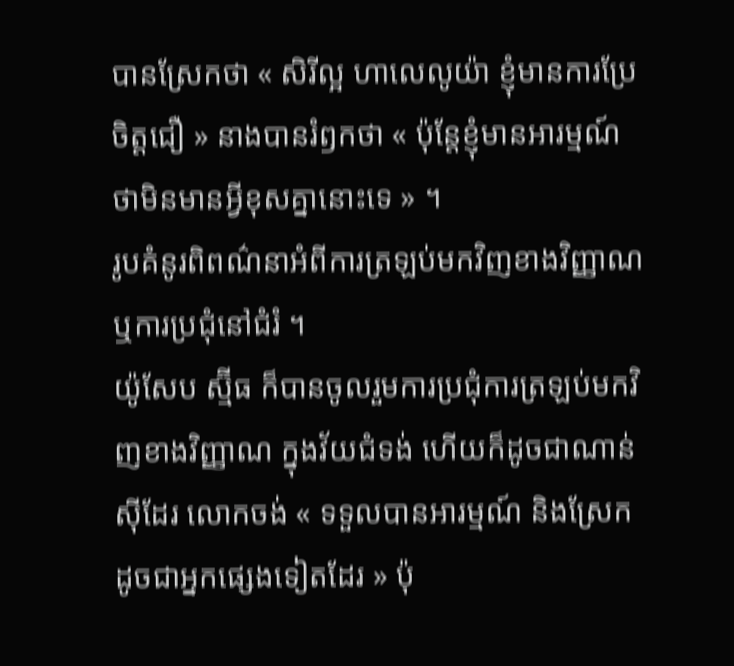បានស្រែកថា « សិរីល្អ ហាលេលូយ៉ា ខ្ញុំមានការប្រែចិត្តជឿ » នាងបានរំឭកថា « ប៉ុន្តែខ្ញុំមានអារម្មណ៍ថាមិនមានអ្វីខុសគ្នានោះទេ » ។
រូបគំនូរពិពណ៌នាអំពីការត្រឡប់មកវិញខាងវិញ្ញាណ ឬការប្រជុំនៅជំរំ ។
យ៉ូសែប ស្ម៊ីធ ក៏បានចូលរួមការប្រជុំការត្រឡប់មកវិញខាងវិញ្ញាណ ក្នុងវ័យជំទង់ ហើយក៏ដូចជាណាន់ស៊ីដែរ លោកចង់ « ទទួលបានអារម្មណ៍ និងស្រែកដូចជាអ្នកផ្សេងទៀតដែរ » ប៉ុ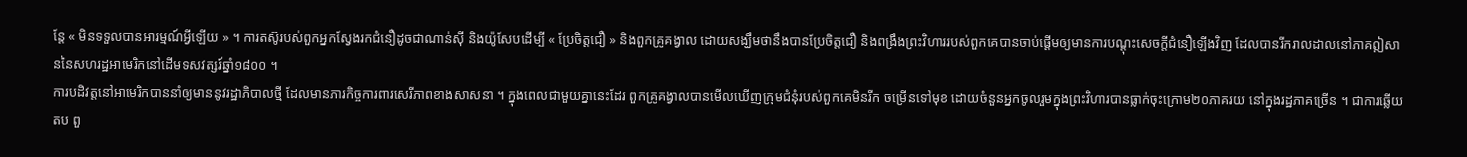ន្តែ « មិនទទួលបានអារម្មណ៍អ្វីឡើយ » ។ ការតស៊ូរបស់ពួកអ្នកស្វែងរកជំនឿដូចជាណាន់ស៊ី និងយ៉ូសែបដើម្បី « ប្រែចិត្តជឿ » និងពួកគ្រូគង្វាល ដោយសង្ឃឹមថានឹងបានប្រែចិត្តជឿ និងពង្រឹងព្រះវិហាររបស់ពួកគេបានចាប់ផ្ដើមឲ្យមានការបណ្ដុះសេចក្តីជំនឿឡើងវិញ ដែលបានរីករាលដាលនៅភាគឦសាននៃសហរដ្ឋអាមេរិកនៅដើមទសវត្សរ៍ឆ្នាំ១៨០០ ។
ការបដិវត្តនៅអាមេរិកបាននាំឲ្យមាននូវរដ្ឋាភិបាលថ្មី ដែលមានភារកិច្ចការពារសេរីភាពខាងសាសនា ។ ក្នុងពេលជាមួយគ្នានេះដែរ ពួកគ្រូគង្វាលបានមើលឃើញក្រុមជំនុំរបស់ពួកគេមិនរីក ចម្រើនទៅមុខ ដោយចំនួនអ្នកចូលរួមក្នុងព្រះវិហារបានធ្លាក់ចុះក្រោម២០ភាគរយ នៅក្នុងរដ្ឋភាគច្រើន ។ ជាការឆ្លើយតប ពួ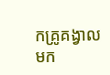កគ្រូគង្វាលមក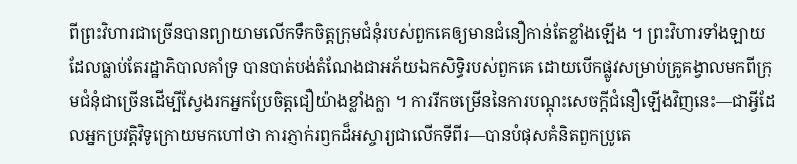ពីព្រះវិហារជាច្រើនបានព្យាយាមលើកទឹកចិត្តក្រុមជំនុំរបស់ពួកគេឲ្យមានជំនឿកាន់តែខ្លាំងឡើង ។ ព្រះវិហារទាំងឡាយដែលធ្លាប់តែរដ្ឋាភិបាលគាំទ្រ បានបាត់បង់តំណែងជាអភ័យឯកសិទ្ធិរបស់ពួកគេ ដោយបើកផ្លូវសម្រាប់គ្រូគង្វាលមកពីក្រុមជំនុំជាច្រើនដើម្បីស្វែងរកអ្នកប្រែចិត្តជឿយ៉ាងខ្លាំងក្លា ។ ការរីកចម្រើននៃការបណ្ដុះសេចក្តីជំនឿឡើងវិញនេះ—ជាអ្វីដែលអ្នកប្រវត្ដិវិទូក្រោយមកហៅថា ការភ្ញាក់រឭកដ៏អស្ចារ្យជាលើកទីពីរ—បានបំផុសគំនិតពួកប្រូតេ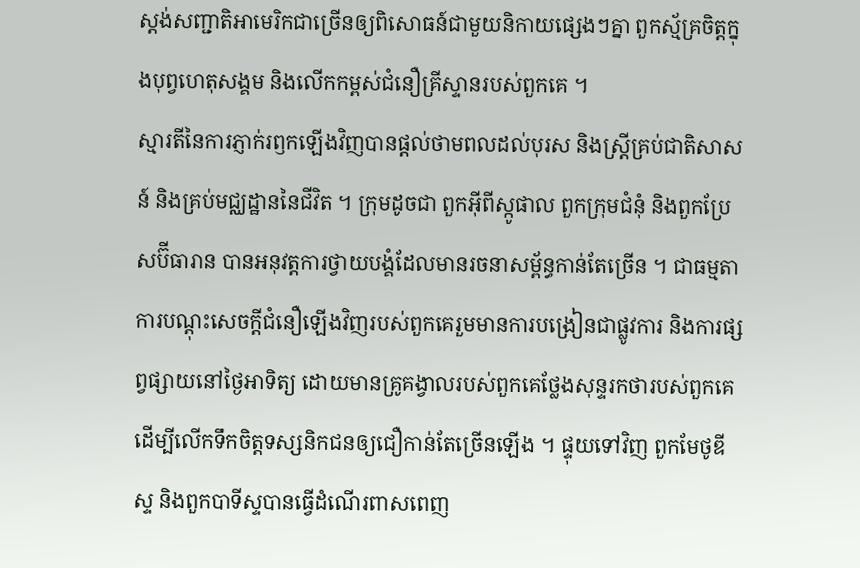ស្តង់សញ្ជាតិអាមេរិកជាច្រើនឲ្យពិសោធន៍ជាមួយនិកាយផ្សេងៗគ្នា ពួកស្ម័គ្រចិត្តក្នុងបុព្វហេតុសង្គម និងលើកកម្ពស់ជំនឿគ្រីស្ទានរបស់ពួកគេ ។
ស្មារតីនៃការភ្ញាក់រឭកឡើងវិញបានផ្តល់ថាមពលដល់បុរស និងស្ត្រីគ្រប់ជាតិសាសន៍ និងគ្រប់មជ្ឈដ្ឋាននៃជីវិត ។ ក្រុមដូចជា ពួកអ៊ីពីស្កូផាល ពួកក្រុមជំនុំ និងពួកប្រែសប៊ីធារាន បានអនុវត្តការថ្វាយបង្គំដែលមានរចនាសម្ព័ន្ធកាន់តែច្រើន ។ ជាធម្មតា ការបណ្ដុះសេចក្តីជំនឿឡើងវិញរបស់ពួកគេរួមមានការបង្រៀនជាផ្លូវការ និងការផ្សព្វផ្សាយនៅថ្ងៃអាទិត្យ ដោយមានគ្រូគង្វាលរបស់ពួកគេថ្លែងសុន្ទរកថារបស់ពួកគេដើម្បីលើកទឹកចិត្តទស្សនិកជនឲ្យជឿកាន់តែច្រើនឡើង ។ ផ្ទុយទៅវិញ ពួកមែថូឌីស្ទ និងពួកបាទីស្ទបានធ្វើដំណើរពាសពេញ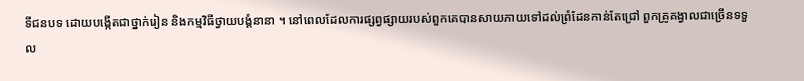ទីជនបទ ដោយបង្កើតជាថ្នាក់រៀន និងកម្មវិធីថ្វាយបង្គំនានា ។ នៅពេលដែលការផ្សព្វផ្សាយរបស់ពួកគេបានសាយភាយទៅដល់ព្រំដែនកាន់តែជ្រៅ ពួកគ្រូគង្វាលជាច្រើនទទួល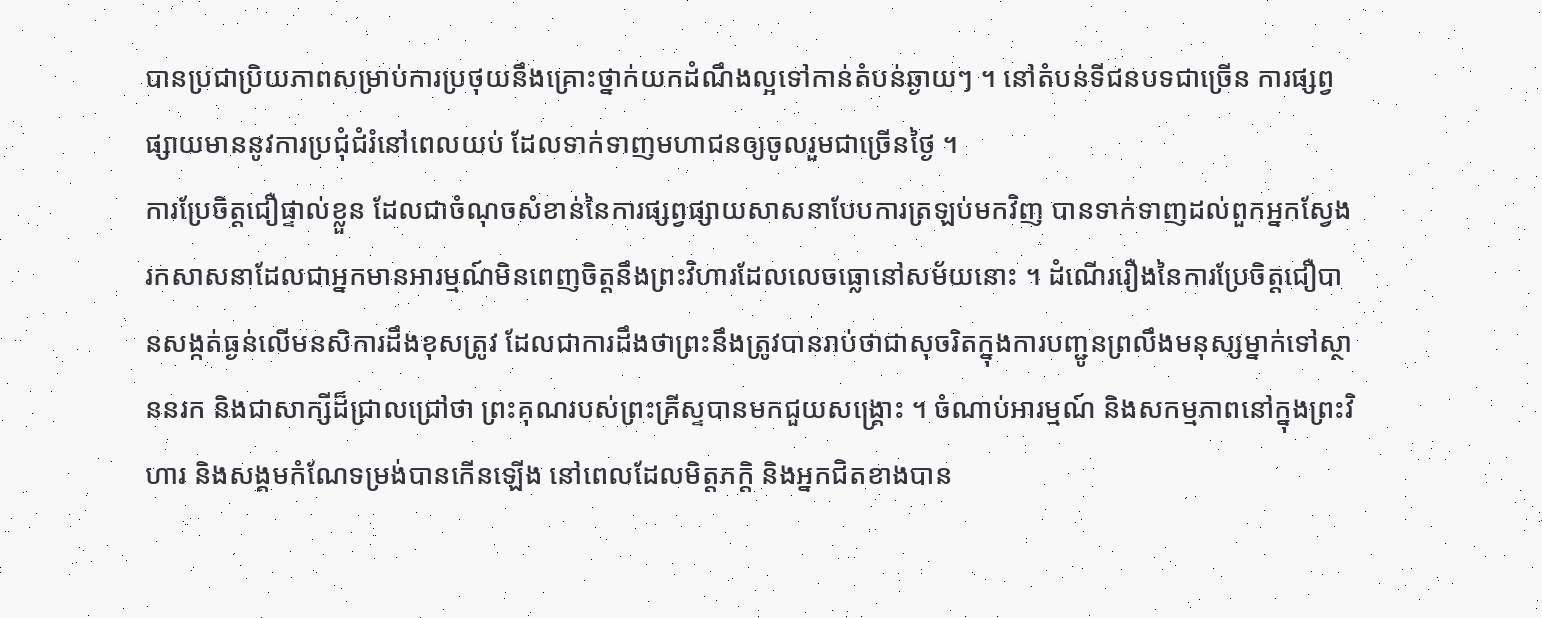បានប្រជាប្រិយភាពសម្រាប់ការប្រថុយនឹងគ្រោះថ្នាក់យកដំណឹងល្អទៅកាន់តំបន់ឆ្ងាយៗ ។ នៅតំបន់ទីជនបទជាច្រើន ការផ្សព្វផ្សាយមាននូវការប្រជុំជំរំនៅពេលយប់ ដែលទាក់ទាញមហាជនឲ្យចូលរួមជាច្រើនថ្ងៃ ។
ការប្រែចិត្តជឿផ្ទាល់ខ្លួន ដែលជាចំណុចសំខាន់នៃការផ្សព្វផ្សាយសាសនាបែបការត្រឡប់មកវិញ បានទាក់ទាញដល់ពួកអ្នកស្វែងរកសាសនាដែលជាអ្នកមានអារម្មណ៍មិនពេញចិត្តនឹងព្រះវិហារដែលលេចធ្លោនៅសម័យនោះ ។ ដំណើររឿងនៃការប្រែចិត្តជឿបានសង្កត់ធ្ងន់លើមនសិការដឹងខុសត្រូវ ដែលជាការដឹងថាព្រះនឹងត្រូវបានរាប់ថាជាសុចរិតក្នុងការបញ្ជូនព្រលឹងមនុស្សម្នាក់ទៅស្ថាននរក និងជាសាក្សីដ៏ជ្រាលជ្រៅថា ព្រះគុណរបស់ព្រះគ្រីស្ទបានមកជួយសង្គ្រោះ ។ ចំណាប់អារម្មណ៍ និងសកម្មភាពនៅក្នុងព្រះវិហារ និងសង្គមកំណែទម្រង់បានកើនឡើង នៅពេលដែលមិត្តភក្តិ និងអ្នកជិតខាងបាន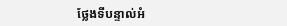ថ្លែងទីបន្ទាល់អំ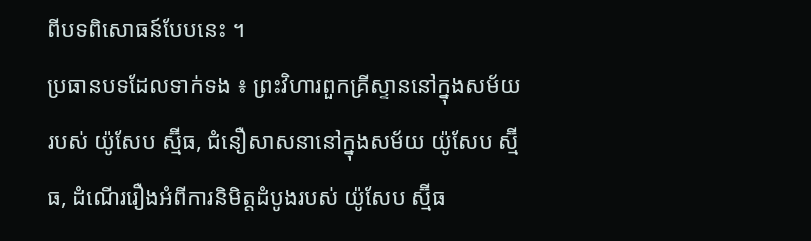ពីបទពិសោធន៍បែបនេះ ។
ប្រធានបទដែលទាក់ទង ៖ ព្រះវិហារពួកគ្រីស្ទាននៅក្នុងសម័យរបស់ យ៉ូសែប ស្ម៊ីធ, ជំនឿសាសនានៅក្នុងសម័យ យ៉ូសែប ស្ម៊ីធ, ដំណើររឿងអំពីការនិមិត្តដំបូងរបស់ យ៉ូសែប ស្ម៊ីធ